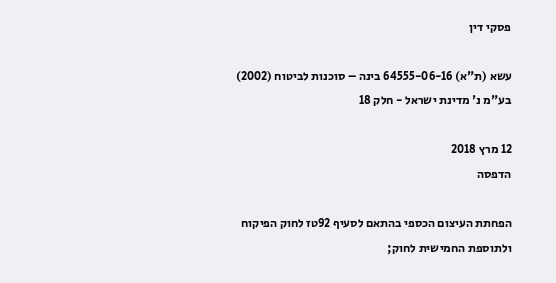פסקי דין

עשא (ת"א) 64555-06-16 בינה – סוכנות לביטוח (2002) בע"מ נ' מדינת ישראל - חלק 18

12 מרץ 2018
הדפסה

הפחתת העיצום הכספי בהתאם לסעיף 92טז לחוק הפיקוח ולתוספת החמישית לחוק;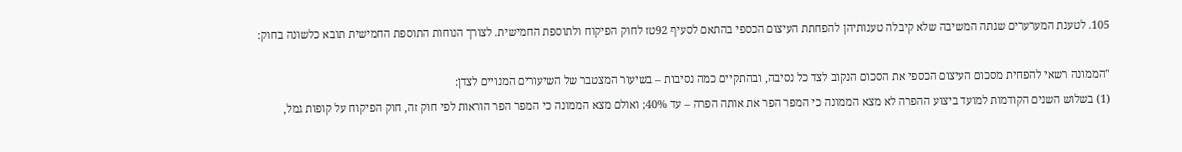105. לטענת המערערים שגתה המשיבה שלא קיבלה טענותיהן להפחתת העיצום הכספי בהתאם לסעיף 92טז לחוק הפיקוח ולתוספת החמישית. לצורך הנוחות התוספת החמישית תובא כלשונה בחוק:

"הממונה רשאי להפחית מסכום העיצום הכספי את הסכום הנקוב לצד כל נסיבה, ובהתקיים כמה נסיבות – בשיעור המצטבר של השיעורים המנויים לצדן:
(1) בשלוש השנים הקודמות למועד ביצוע ההפרה לא מצא הממונה כי המפר הפר את אותה הפרה – עד 40%; ואולם מצא הממונה כי המפר הפר הוראות לפי חוק זה, חוק הפיקוח על קופות גמל,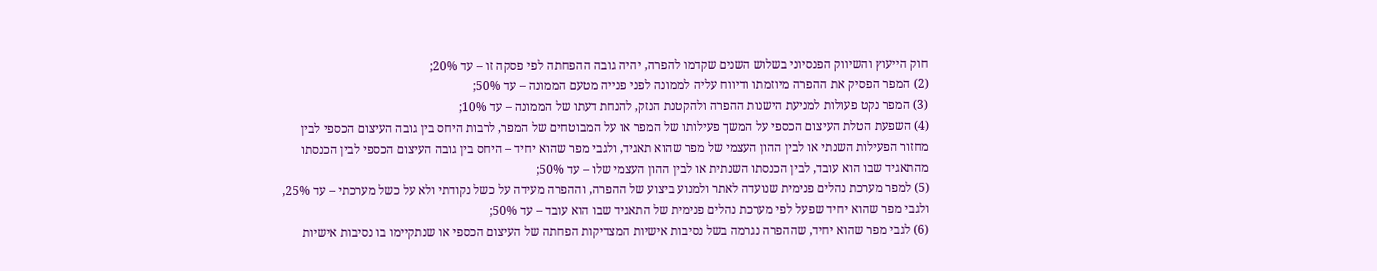חוק הייעוץ והשיווק הפנסיוני בשלוש השנים שקדמו להפרה, יהיה גובה ההפחתה לפי פסקה זו – עד 20%;
(2) המפר הפסיק את ההפרה מיוזמתו ודיווח עליה לממונה לפני פנייה מטעם הממונה – עד 50%;
(3) המפר נקט פעולות למניעת הישנות ההפרה ולהקטנת הנזק, להנחת דעתו של הממונה – עד 10%;
(4) השפעת הטלת העיצום הכספי על המשך פעילותו של המפר או על המבוטחים של המפר, לרבות היחס בין גובה העיצום הכספי לבין מחזור הפעילות השנתי או לבין ההון העצמי של מפר שהוא תאגיד, ולגבי מפר שהוא יחיד – היחס בין גובה העיצום הכספי לבין הכנסתו מהתאגיד שבו הוא עובד, לבין הכנסתו השנתית או לבין ההון העצמי שלו – עד 50%;
(5) למפר מערכת נהלים פנימית שנועדה לאתר ולמנוע ביצוע של ההפרה, וההפרה מעידה על כשל נקודתי ולא על כשל מערכתי – עד 25%, ולגבי מפר שהוא יחיד שפעל לפי מערכת נהלים פנימית של התאגיד שבו הוא עובד – עד 50%;
(6) לגבי מפר שהוא יחיד, שההפרה נגרמה בשל נסיבות אישיות המצדיקות הפחתה של העיצום הכספי או שנתקיימו בו נסיבות אישיות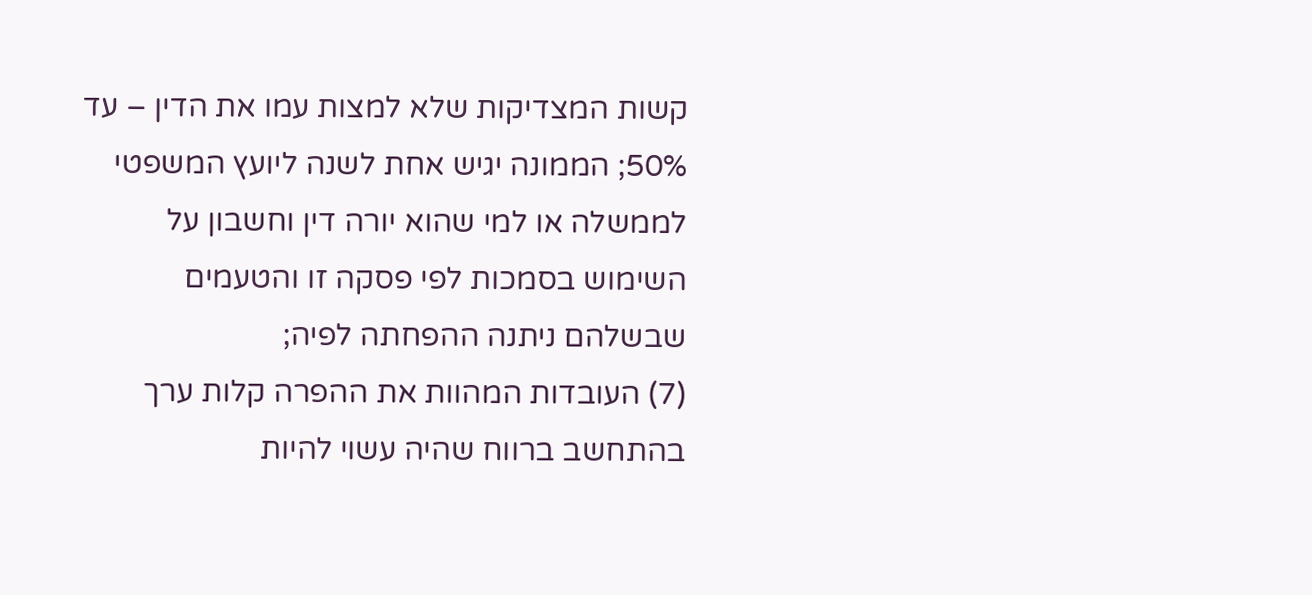קשות המצדיקות שלא למצות עמו את הדין – עד 50%; הממונה יגיש אחת לשנה ליועץ המשפטי לממשלה או למי שהוא יורה דין וחשבון על השימוש בסמכות לפי פסקה זו והטעמים שבשלהם ניתנה ההפחתה לפיה;
(7) העובדות המהוות את ההפרה קלות ערך בהתחשב ברווח שהיה עשוי להיות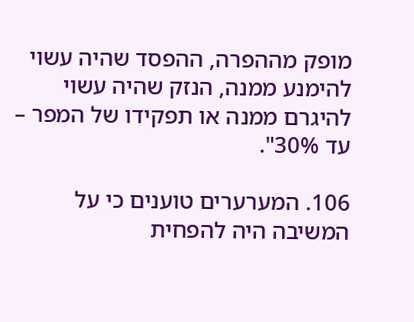מופק מההפרה, ההפסד שהיה עשוי להימנע ממנה, הנזק שהיה עשוי להיגרם ממנה או תפקידו של המפר – עד 30%".

106. המערערים טוענים כי על המשיבה היה להפחית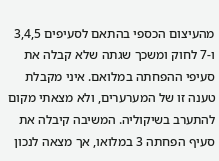מהעיצום הכספי בהתאם לסעיפים 3,4,5 ו-7 לחוק ומשכך שגתה שלא קבלה את סעיפי ההפחתה במלואם. איני מקבלת טענה זו של המערערים, ולא מצאתי מקום להתערב בשיקוליה. המשיבה קיבלה את סעיף הפחתה 3 במלואו, אך מצאה לנכון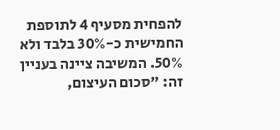להפחית מסעיף 4 לתוספת החמישית כ-30% בלבד ולא 50%. המשיבה ציינה בעניין זה: "סכום העיצום,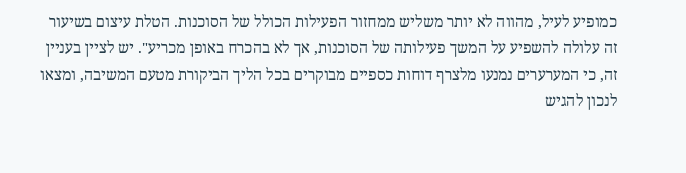כמופיע לעיל, מהווה לא יותר משליש ממחזור הפעילות הכולל של הסוכנות. הטלת עיצום בשיעור זה עלולה להשפיע על המשך פעילותה של הסוכנות, אך לא בהכרח באופן מכריע". יש לציין בעניין זה, כי המערערים נמנעו מלצרף דוחות כספיים מבוקרים בכל הליך הביקורת מטעם המשיבה, ומצאו לנכון להגיש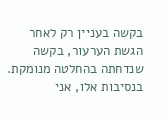בקשה בעניין רק לאחר הגשת הערעור, בקשה שנדחתה בהחלטה מנומקת. בנסיבות אלו, אני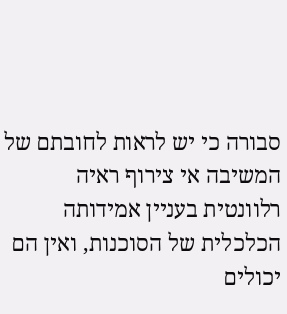סבורה כי יש לראות לחובתם של המשיבה אי צירוף ראיה רלוונטית בעניין אמידותה הכלכלית של הסוכנות, ואין הם יכולים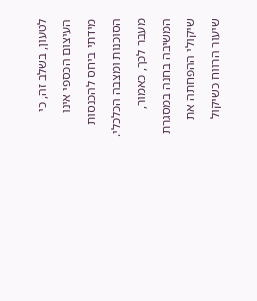לטעון, בשלב זה, כי העיצום הכספי אינו מידתי ביחס להכנסות הסוכנות ומצבה הכלכלי. מעבר לכך, כאמור, המשיבה בחנה במסגרת שיקולי ההפחתה את שיעור הרווח כשיקול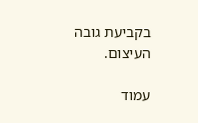בקביעת גובה העיצום.

עמוד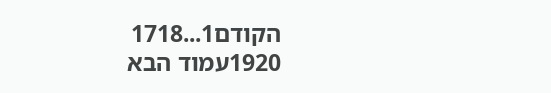הקודם1...1718
1920עמוד הבא